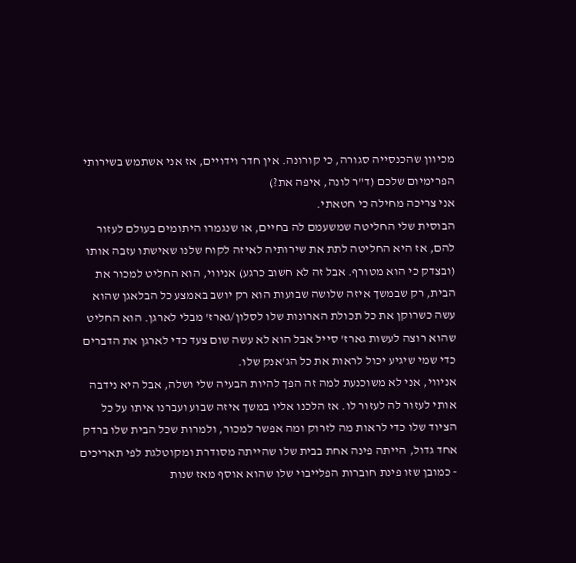מכיוון שהכנסייה סגורה, כי קורונה. אין חדר וידויים, אז אני אשתמש בשירותי הפרימיום שלכם (ד"ר לונה, איפה את?)
אני צריכה מחילה כי חטאתי.
הבוסית שלי החליטה שמשעמם לה בחיים, או שנגמרו היתומים בעולם לעזור להם, אז היא החליטה לתת את שירותיה לאיזה לקוח שלנו שאישתו עזבה אותו (ובצדק כי הוא מטורף. אבל זה לא חשוב כרגע) אניווי, הוא החליט למכור את הבית, רק שבמשך איזה שלושה שבועות הוא רק יושב באמצע כל הבלאגן שהוא עשה כשרוקן את כל תכולת הארונות שלו לסלון/גארז' מבלי לארגן. הוא החליט שהוא רוצה לעשות גארז' סייל אבל הוא לא עשה שום צעד כדי לארגן את הדברים כדי שמי שיגיע יכול לראות את כל הג'אנק שלו.
אניווי, אני לא משוכנעת למה זה הפך להיות הבעיה שלי ושלה, אבל היא נידבה אותי לעזור לה לעזור לו. אז הלכנו אליו במשך איזה שבוע ועברנו איתו על כל הציוד שלו כדי לראות מה לזרוק ומה אפשר למכור, ולמרות שכל הבית שלו ברדק אחד גדול, הייתה פינה אחת בבית שלו שהייתה מסודרת ומקוטלגת לפי תאריכים - כמובן שזו פינת חוברות הפלייבוי שלו שהוא אוסף מאז שנות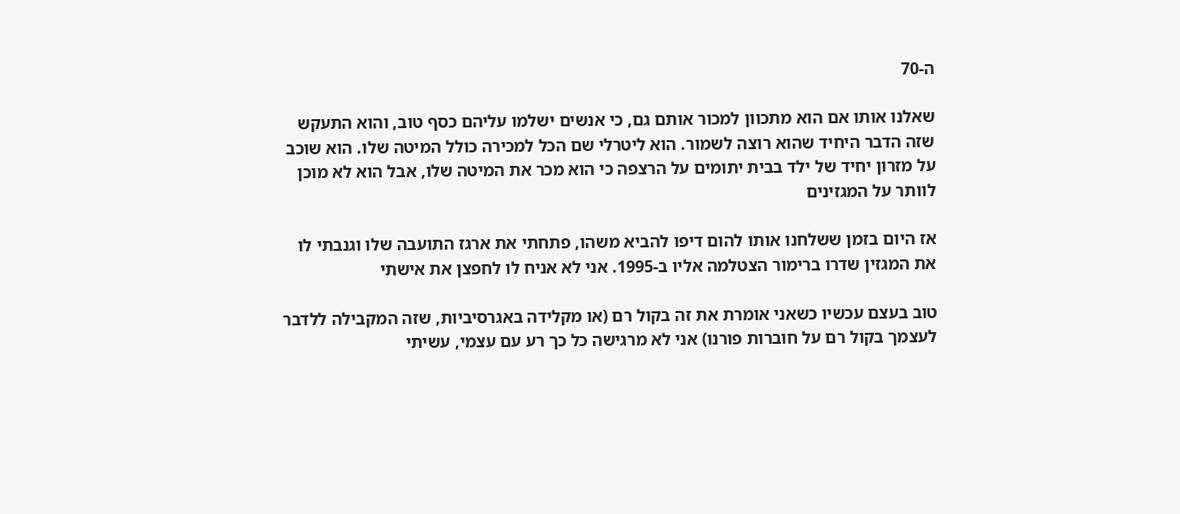ה-70

שאלנו אותו אם הוא מתכוון למכור אותם גם, כי אנשים ישלמו עליהם כסף טוב, והוא התעקש שזה הדבר היחיד שהוא רוצה לשמור. הוא ליטרלי שם הכל למכירה כולל המיטה שלו. הוא שוכב על מזרון יחיד של ילד בבית יתומים על הרצפה כי הוא מכר את המיטה שלו, אבל הוא לא מוכן לוותר על המגזינים

אז היום בזמן ששלחנו אותו להום דיפו להביא משהו, פתחתי את ארגז התועבה שלו וגנבתי לו את המגזין שדרו ברימור הצטלמה אליו ב-1995. אני לא אניח לו לחפצן את אישתי

טוב בעצם עכשיו כשאני אומרת את זה בקול רם (או מקלידה באגרסיביות, שזה המקבילה ללדבר לעצמך בקול רם על חוברות פורנו) אני לא מרגישה כל כך רע עם עצמי, עשיתי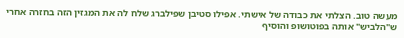מעשה טוב. הצלתי את כבודה של אישתי. אפילו סטיבן שפילברג שלח לה את המגזין הזה בחזרה אחרי ש"הלביש" אותה בפוטושופ והוסיף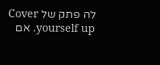לה פתק של Cover yourself up. אם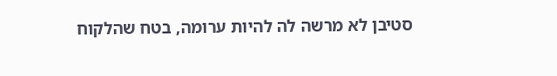סטיבן לא מרשה לה להיות ערומה, בטח שהלקוח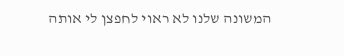המשונה שלנו לא ראוי לחפצן לי אותה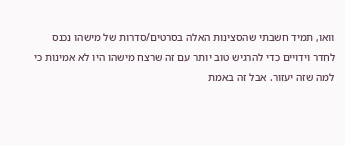וואו, תמיד חשבתי שהסצינות האלה בסרטים/סדרות של מישהו נכנס לחדר וידויים כדי להרגיש טוב יותר עם זה שרצח מישהו היו לא אמינות כי למה שזה יעזור. אבל זה באמת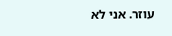עוזר. אני לא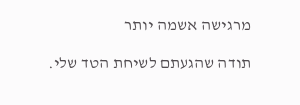מרגישה אשמה יותר

תודה שהגעתם לשיחת הטד שלי.